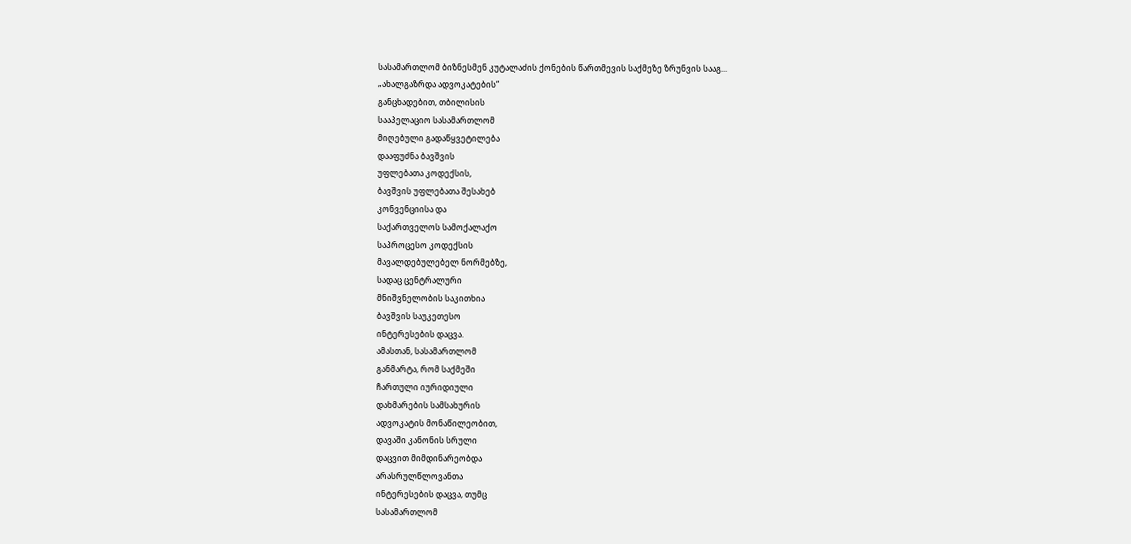სასამართლომ ბიზნესმენ კუტალაძის ქონების წართმევის საქმეზე ზრუნვის სააგ...
„ახალგაზრდა ადვოკატების“
განცხადებით, თბილისის
სააპელაციო სასამართლომ
მიღებული გადაწყვეტილება
დააფუძნა ბავშვის
უფლებათა კოდექსის,
ბავშვის უფლებათა შესახებ
კონვენციისა და
საქართველოს სამოქალაქო
საპროცესო კოდექსის
მავალდებულებელ ნორმებზე,
სადაც ცენტრალური
მნიშვნელობის საკითხია
ბავშვის საუკეთესო
ინტერესების დაცვა.
ამასთან, სასამართლომ
განმარტა, რომ საქმეში
ჩართული იურიდიული
დახმარების სამსახურის
ადვოკატის მონაწილეობით,
დავაში კანონის სრული
დაცვით მიმდინარეობდა
არასრულწლოვანთა
ინტერესების დაცვა, თუმც
სასამართლომ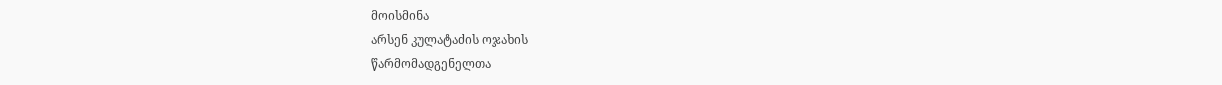მოისმინა
არსენ კულატაძის ოჯახის
წარმომადგენელთა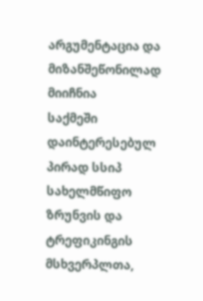არგუმენტაცია და
მიზანშეწონილად მიიჩნია
საქმეში დაინტერესებულ
პირად სსიპ სახელმწიფო
ზრუნვის და ტრეფიკინგის
მსხვერპლთა,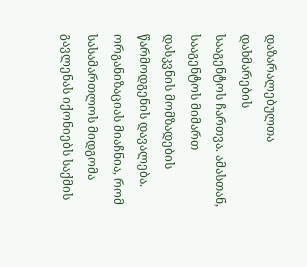დაზარალებულთა დახმარების
სააგენტოს ჩართვა. ამასთან,
სააგენტოს მიმართ
დასკვნის მომზადების
წარმოდგენის დავალება.
ორგანიზაციას მიაჩნია, რომ
სასამართლოს მიდგომა
გავლენას იქონიებს საქმის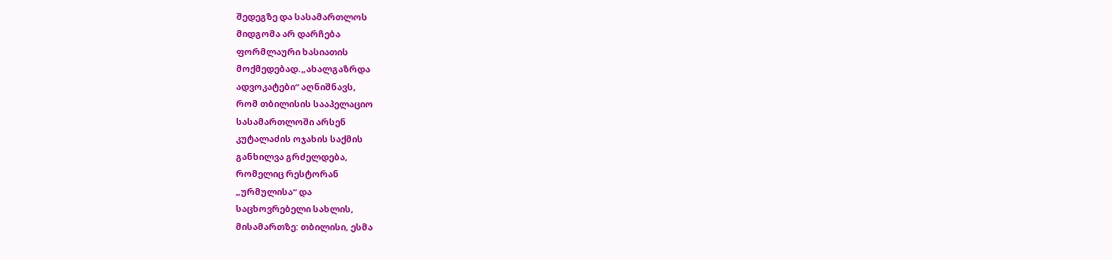შედეგზე და სასამართლოს
მიდგომა არ დარჩება
ფორმლაური ხასიათის
მოქმედებად.„ახალგაზრდა
ადვოკატები“ აღნიშნავს,
რომ თბილისის სააპელაციო
სასამართლოში არსენ
კუტალაძის ოჯახის საქმის
განხილვა გრძელდება,
რომელიც რესტორან
„ურმულისა“ და
საცხოვრებელი სახლის,
მისამართზე: თბილისი, ესმა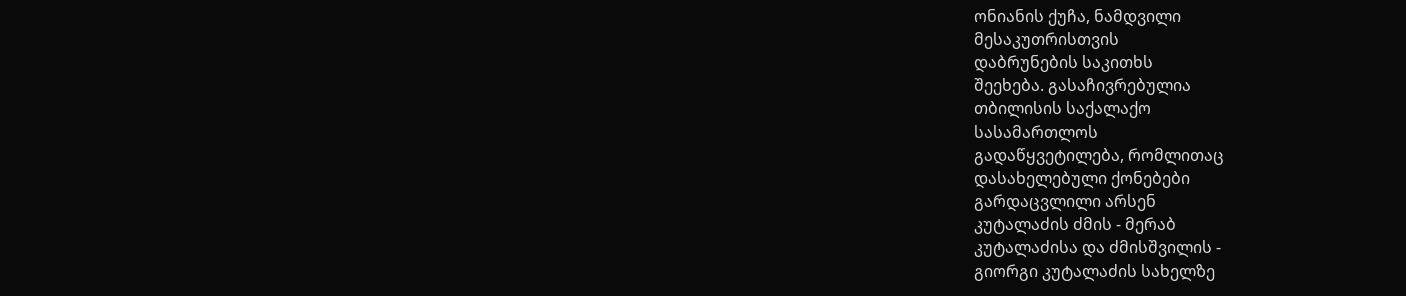ონიანის ქუჩა, ნამდვილი
მესაკუთრისთვის
დაბრუნების საკითხს
შეეხება. გასაჩივრებულია
თბილისის საქალაქო
სასამართლოს
გადაწყვეტილება, რომლითაც
დასახელებული ქონებები
გარდაცვლილი არსენ
კუტალაძის ძმის - მერაბ
კუტალაძისა და ძმისშვილის -
გიორგი კუტალაძის სახელზე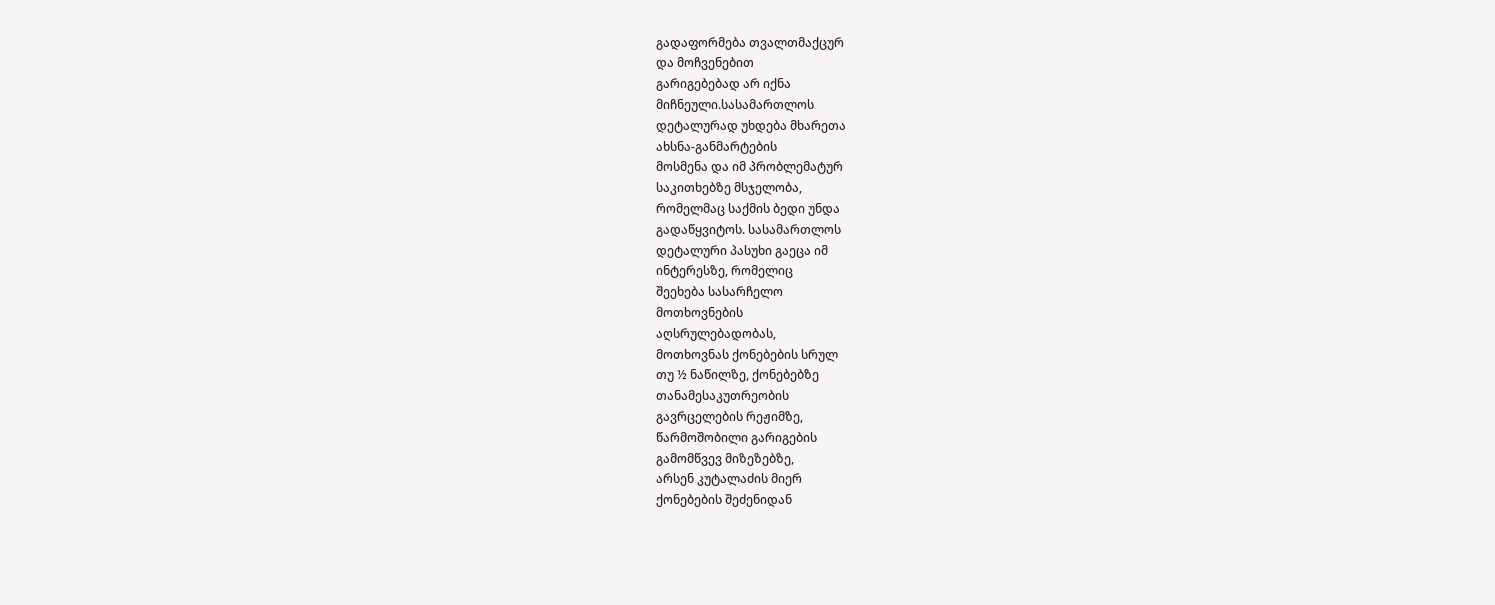გადაფორმება თვალთმაქცურ
და მოჩვენებით
გარიგებებად არ იქნა
მიჩნეული.სასამართლოს
დეტალურად უხდება მხარეთა
ახსნა-განმარტების
მოსმენა და იმ პრობლემატურ
საკითხებზე მსჯელობა,
რომელმაც საქმის ბედი უნდა
გადაწყვიტოს. სასამართლოს
დეტალური პასუხი გაეცა იმ
ინტერესზე, რომელიც
შეეხება სასარჩელო
მოთხოვნების
აღსრულებადობას,
მოთხოვნას ქონებების სრულ
თუ ½ ნაწილზე, ქონებებზე
თანამესაკუთრეობის
გავრცელების რეჟიმზე,
წარმოშობილი გარიგების
გამომწვევ მიზეზებზე,
არსენ კუტალაძის მიერ
ქონებების შეძენიდან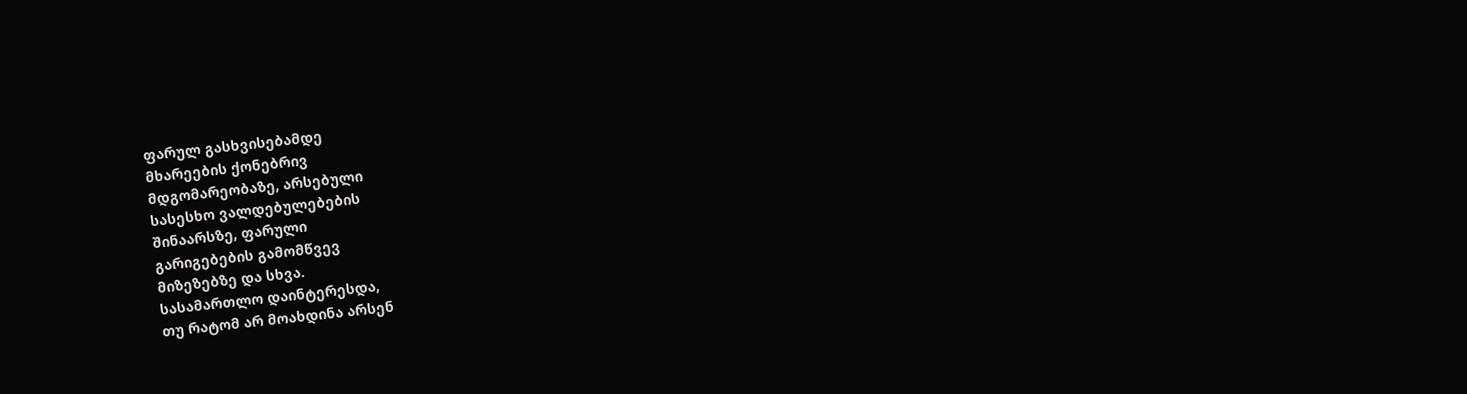ფარულ გასხვისებამდე
მხარეების ქონებრივ
მდგომარეობაზე, არსებული
სასესხო ვალდებულებების
შინაარსზე, ფარული
გარიგებების გამომწვევ
მიზეზებზე და სხვა.
სასამართლო დაინტერესდა,
თუ რატომ არ მოახდინა არსენ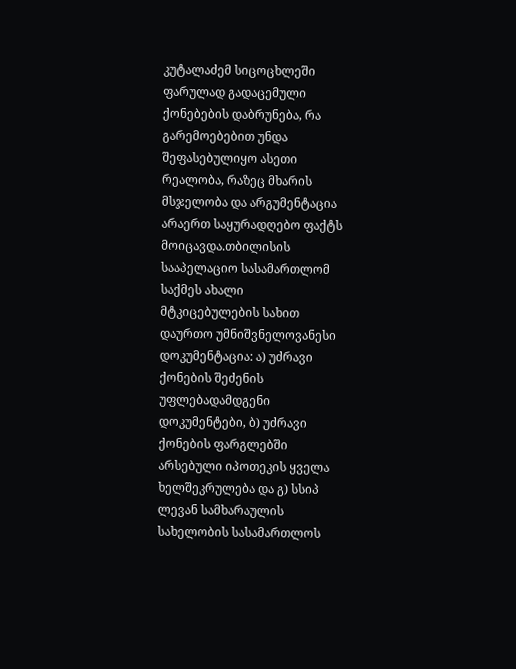კუტალაძემ სიცოცხლეში
ფარულად გადაცემული
ქონებების დაბრუნება, რა
გარემოებებით უნდა
შეფასებულიყო ასეთი
რეალობა, რაზეც მხარის
მსჯელობა და არგუმენტაცია
არაერთ საყურადღებო ფაქტს
მოიცავდა.თბილისის
სააპელაციო სასამართლომ
საქმეს ახალი
მტკიცებულების სახით
დაურთო უმნიშვნელოვანესი
დოკუმენტაცია: ა) უძრავი
ქონების შეძენის
უფლებადამდგენი
დოკუმენტები, ბ) უძრავი
ქონების ფარგლებში
არსებული იპოთეკის ყველა
ხელშეკრულება და გ) სსიპ
ლევან სამხარაულის
სახელობის სასამართლოს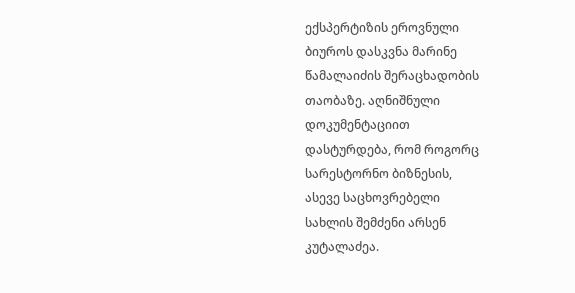ექსპერტიზის ეროვნული
ბიუროს დასკვნა მარინე
წამალაიძის შერაცხადობის
თაობაზე. აღნიშნული
დოკუმენტაციით
დასტურდება, რომ როგორც
სარესტორნო ბიზნესის,
ასევე საცხოვრებელი
სახლის შემძენი არსენ
კუტალაძეა.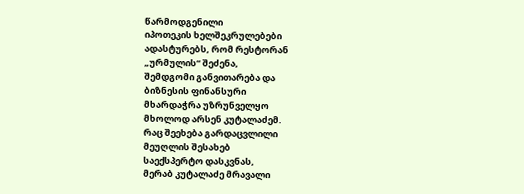წარმოდგენილი
იპოთეკის ხელშეკრულებები
ადასტურებს, რომ რესტორან
„ურმულის“ შეძენა,
შემდგომი განვითარება და
ბიზნესის ფინანსური
მხარდაჭრა უზრუნველყო
მხოლოდ არსენ კუტალაძემ.
რაც შეეხება გარდაცვლილი
მეუღლის შესახებ
საექსპერტო დასკვნას,
მერაბ კუტალაძე მრავალი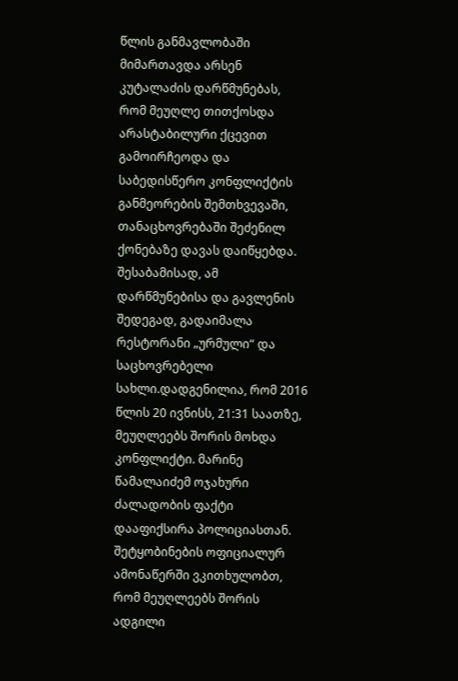წლის განმავლობაში
მიმართავდა არსენ
კუტალაძის დარწმუნებას,
რომ მეუღლე თითქოსდა
არასტაბილური ქცევით
გამოირჩეოდა და
საბედისწერო კონფლიქტის
განმეორების შემთხვევაში,
თანაცხოვრებაში შეძენილ
ქონებაზე დავას დაიწყებდა.
შესაბამისად, ამ
დარწმუნებისა და გავლენის
შედეგად, გადაიმალა
რესტორანი „ურმული“ და
საცხოვრებელი
სახლი.დადგენილია, რომ 2016
წლის 20 ივნისს, 21:31 საათზე,
მეუღლეებს შორის მოხდა
კონფლიქტი. მარინე
წამალაიძემ ოჯახური
ძალადობის ფაქტი
დააფიქსირა პოლიციასთან.
შეტყობინების ოფიციალურ
ამონაწერში ვკითხულობთ,
რომ მეუღლეებს შორის
ადგილი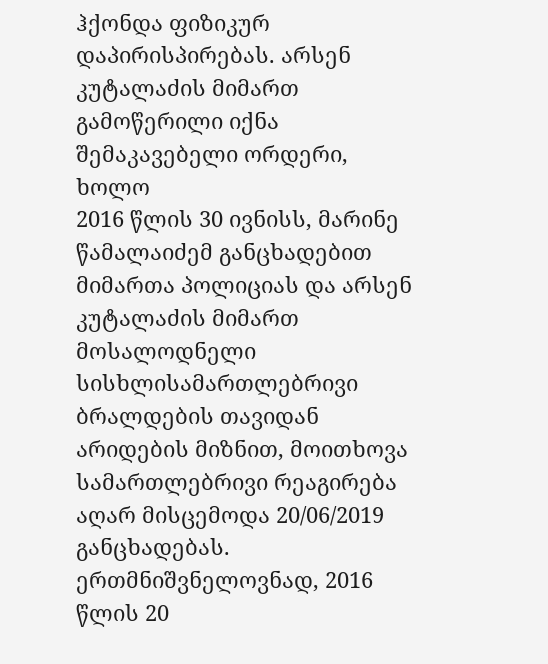ჰქონდა ფიზიკურ
დაპირისპირებას. არსენ
კუტალაძის მიმართ
გამოწერილი იქნა
შემაკავებელი ორდერი, ხოლო
2016 წლის 30 ივნისს, მარინე
წამალაიძემ განცხადებით
მიმართა პოლიციას და არსენ
კუტალაძის მიმართ
მოსალოდნელი
სისხლისამართლებრივი
ბრალდების თავიდან
არიდების მიზნით, მოითხოვა
სამართლებრივი რეაგირება
აღარ მისცემოდა 20/06/2019
განცხადებას.
ერთმნიშვნელოვნად, 2016 წლის 20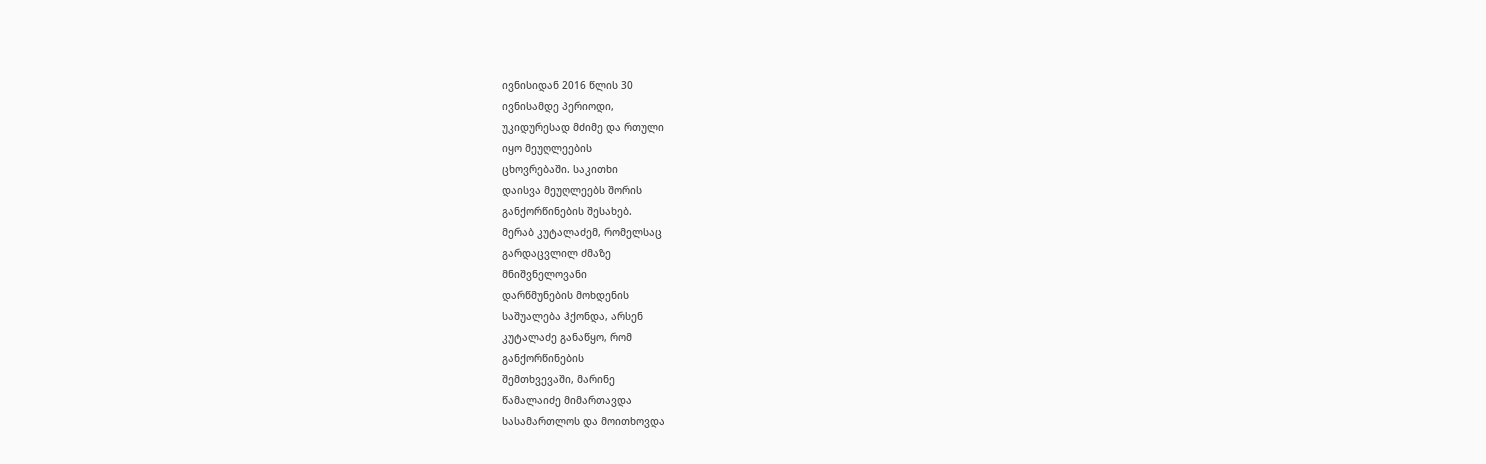ივნისიდან 2016 წლის 30
ივნისამდე პერიოდი,
უკიდურესად მძიმე და რთული
იყო მეუღლეების
ცხოვრებაში. საკითხი
დაისვა მეუღლეებს შორის
განქორწინების შესახებ.
მერაბ კუტალაძემ, რომელსაც
გარდაცვლილ ძმაზე
მნიშვნელოვანი
დარწმუნების მოხდენის
საშუალება ჰქონდა, არსენ
კუტალაძე განაწყო, რომ
განქორწინების
შემთხვევაში, მარინე
წამალაიძე მიმართავდა
სასამართლოს და მოითხოვდა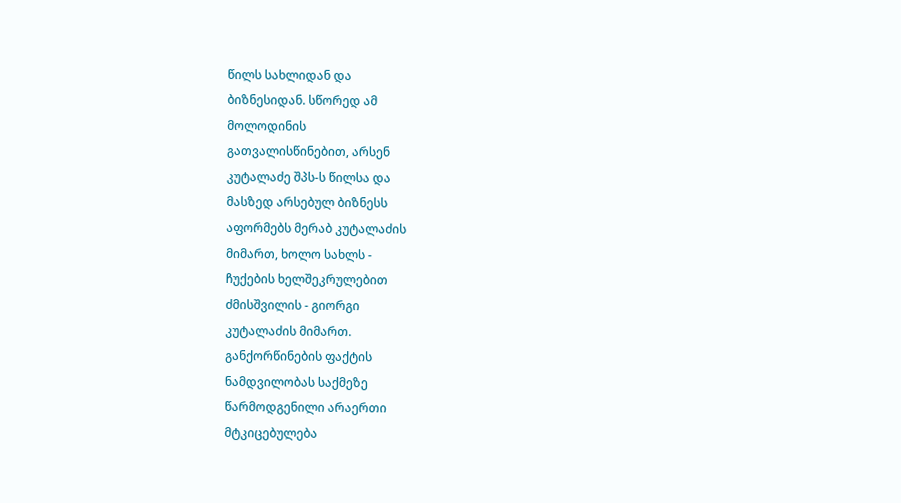წილს სახლიდან და
ბიზნესიდან. სწორედ ამ
მოლოდინის
გათვალისწინებით, არსენ
კუტალაძე შპს-ს წილსა და
მასზედ არსებულ ბიზნესს
აფორმებს მერაბ კუტალაძის
მიმართ, ხოლო სახლს -
ჩუქების ხელშეკრულებით
ძმისშვილის - გიორგი
კუტალაძის მიმართ.
განქორწინების ფაქტის
ნამდვილობას საქმეზე
წარმოდგენილი არაერთი
მტკიცებულება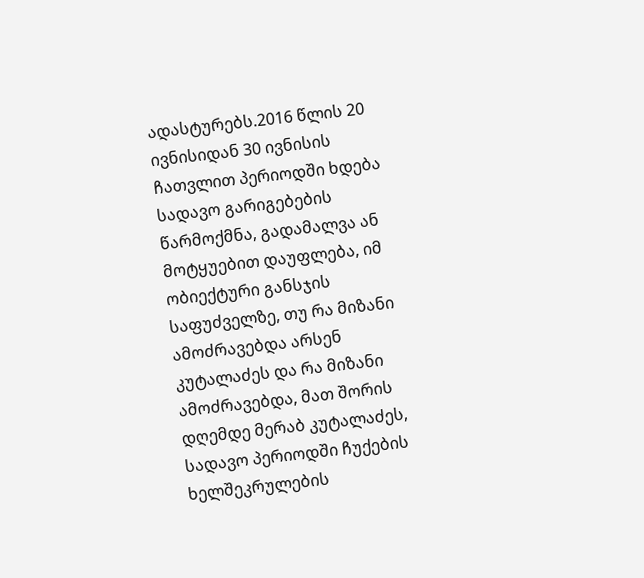ადასტურებს.2016 წლის 20
ივნისიდან 30 ივნისის
ჩათვლით პერიოდში ხდება
სადავო გარიგებების
წარმოქმნა, გადამალვა ან
მოტყუებით დაუფლება, იმ
ობიექტური განსჯის
საფუძველზე, თუ რა მიზანი
ამოძრავებდა არსენ
კუტალაძეს და რა მიზანი
ამოძრავებდა, მათ შორის
დღემდე მერაბ კუტალაძეს,
სადავო პერიოდში ჩუქების
ხელშეკრულების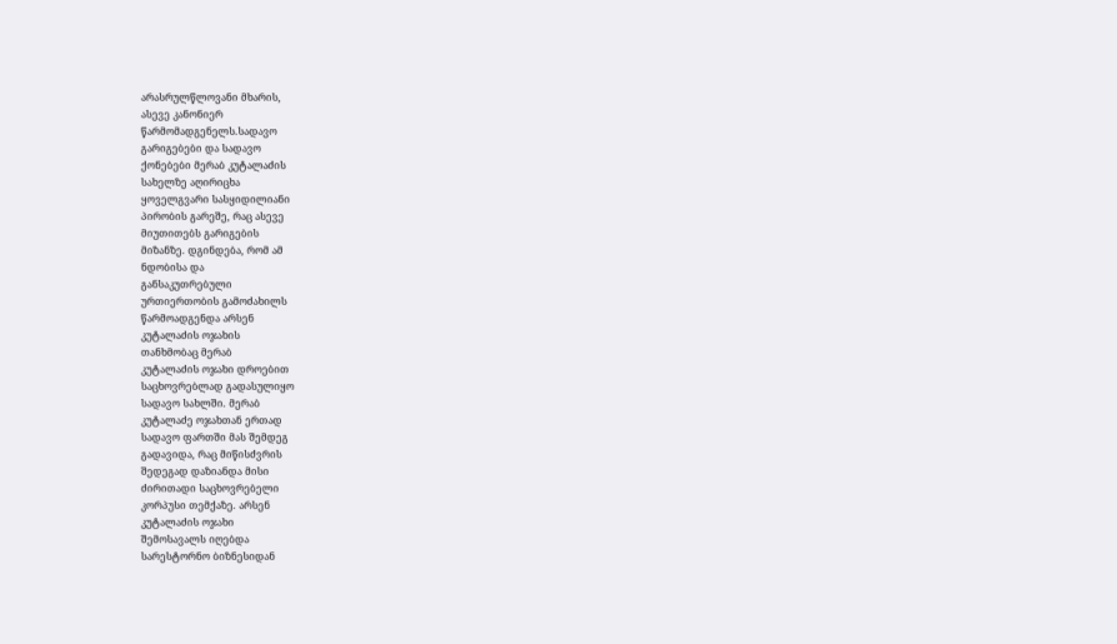არასრულწლოვანი მხარის,
ასევე კანონიერ
წარმომადგენელს.სადავო
გარიგებები და სადავო
ქონებები მერაბ კუტალაძის
სახელზე აღირიცხა
ყოველგვარი სასყიდილიანი
პირობის გარეშე, რაც ასევე
მიუთითებს გარიგების
მიზანზე. დგინდება, რომ ამ
ნდობისა და
განსაკუთრებული
ურთიერთობის გამოძახილს
წარმოადგენდა არსენ
კუტალაძის ოჯახის
თანხმობაც მერაბ
კუტალაძის ოჯახი დროებით
საცხოვრებლად გადასულიყო
სადავო სახლში. მერაბ
კუტალაძე ოჯახთან ერთად
სადავო ფართში მას შემდეგ
გადავიდა, რაც მიწისძვრის
შედეგად დაზიანდა მისი
ძირითადი საცხოვრებელი
კორპუსი თემქაზე. არსენ
კუტალაძის ოჯახი
შემოსავალს იღებდა
სარესტორნო ბიზნესიდან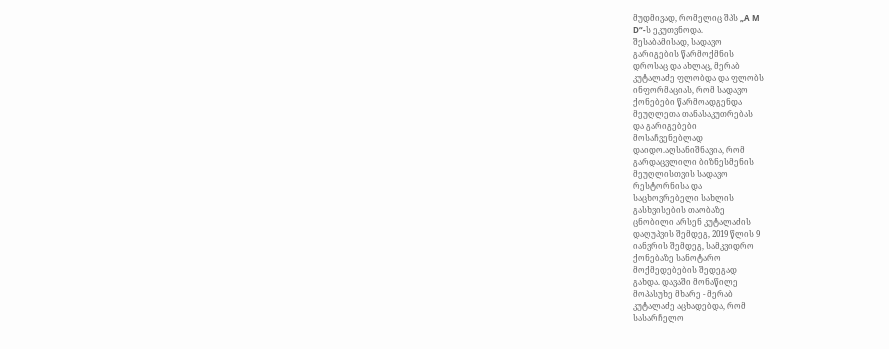მუდმივად, რომელიც შპს „A M
D“-ს ეკუთვნოდა.
შესაბამისად, სადავო
გარიგების წარმოქმნის
დროსაც და ახლაც, მერაბ
კუტალაძე ფლობდა და ფლობს
ინფორმაციას, რომ სადავო
ქონებები წარმოადგენდა
მეუღლეთა თანასაკუთრებას
და გარიგებები
მოსაჩვენებლად
დაიდო.აღსანიშნავია, რომ
გარდაცვლილი ბიზნესმენის
მეუღლისთვის სადავო
რესტორნისა და
საცხოვრებელი სახლის
გასხვისების თაობაზე
ცნობილი არსენ კუტალაძის
დაღუპვის შემდეგ, 2019 წლის 9
იანვრის შემდეგ, სამკვიდრო
ქონებაზე სანოტარო
მოქმედებების შედეგად
გახდა. დავაში მონაწილე
მოპასუხე მხარე - მერაბ
კუტალაძე აცხადებდა, რომ
სასარჩელო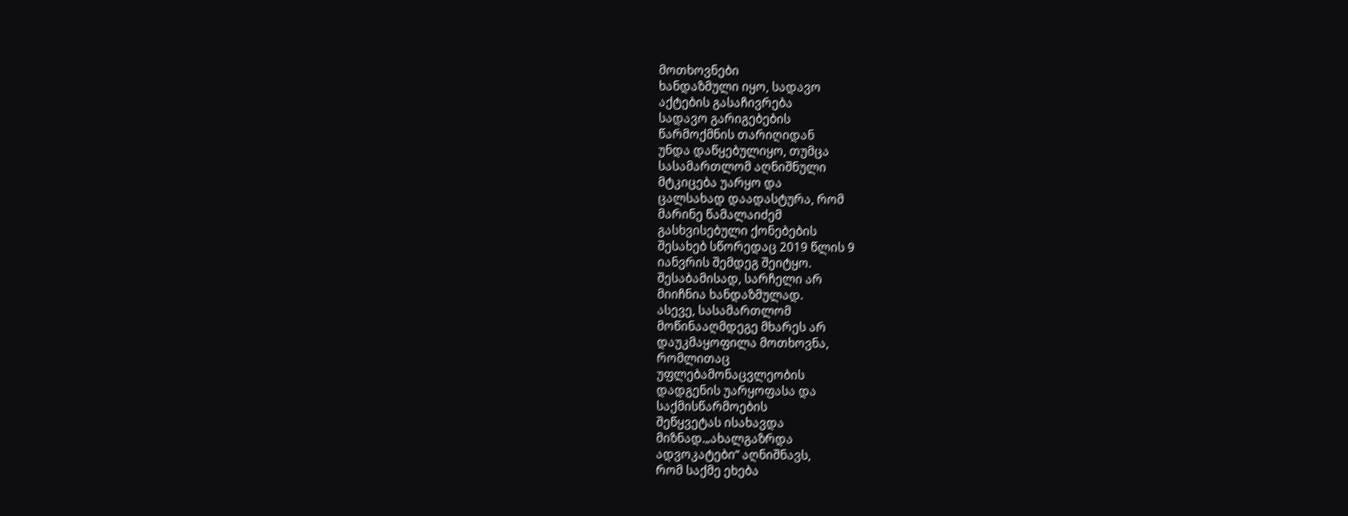მოთხოვნები
ხანდაზმული იყო, სადავო
აქტების გასაჩივრება
სადავო გარიგებების
წარმოქმნის თარიღიდან
უნდა დაწყებულიყო, თუმცა
სასამართლომ აღნიშნული
მტკიცება უარყო და
ცალსახად დაადასტურა, რომ
მარინე წამალაიძემ
გასხვისებული ქონებების
შესახებ სწორედაც 2019 წლის 9
იანვრის შემდეგ შეიტყო.
შესაბამისად, სარჩელი არ
მიიჩნია ხანდაზმულად.
ასევე, სასამართლომ
მოწინააღმდეგე მხარეს არ
დაუკმაყოფილა მოთხოვნა,
რომლითაც
უფლებამონაცვლეობის
დადგენის უარყოფასა და
საქმისწარმოების
შეწყვეტას ისახავდა
მიზნად.„ახალგაზრდა
ადვოკატები“ აღნიშნავს,
რომ საქმე ეხება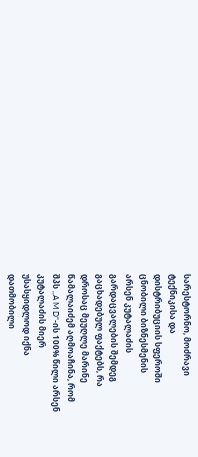სარესტორნო, მოძრავი
ტექნიკისა და
დისტრიბუციის სფეროში
ცნობილი ბიზნესმენის
არსენ კუტალაძის
გარდაცვალების შემდეგ
გაცხადებულ ფაქტებს, რა
დროსაც მეუღლე მარინე
წამალაიძემ აღმოაჩინა, რომ
შპს ,,A M D“-ის 100% წილი არსენ
კუტალაძის მიერ
უსასყიდლოდ იქნა
დათმობილი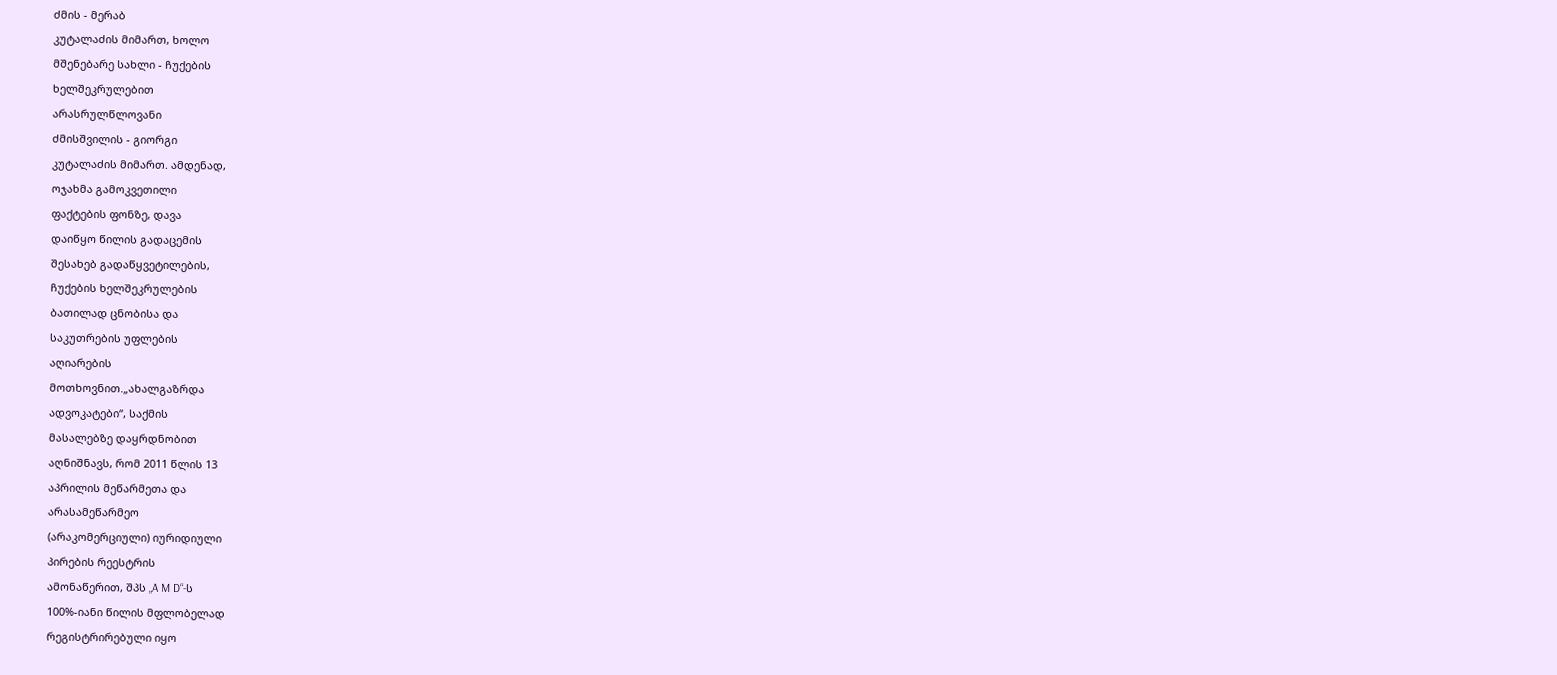ძმის - მერაბ
კუტალაძის მიმართ, ხოლო
მშენებარე სახლი - ჩუქების
ხელშეკრულებით
არასრულწლოვანი
ძმისშვილის - გიორგი
კუტალაძის მიმართ. ამდენად,
ოჯახმა გამოკვეთილი
ფაქტების ფონზე, დავა
დაიწყო წილის გადაცემის
შესახებ გადაწყვეტილების,
ჩუქების ხელშეკრულების
ბათილად ცნობისა და
საკუთრების უფლების
აღიარების
მოთხოვნით.„ახალგაზრდა
ადვოკატები“, საქმის
მასალებზე დაყრდნობით
აღნიშნავს, რომ 2011 წლის 13
აპრილის მეწარმეთა და
არასამეწარმეო
(არაკომერციული) იურიდიული
პირების რეესტრის
ამონაწერით, შპს „A M D“-ს
100%-იანი წილის მფლობელად
რეგისტრირებული იყო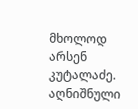მხოლოდ არსენ კუტალაძე.
აღნიშნული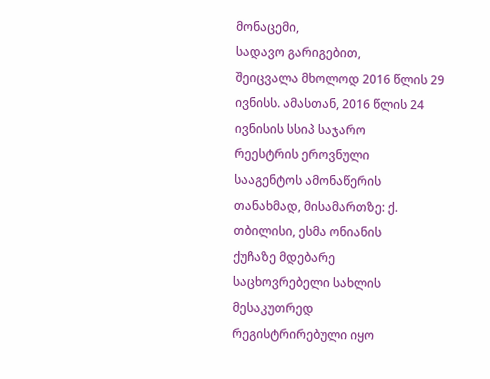მონაცემი,
სადავო გარიგებით,
შეიცვალა მხოლოდ 2016 წლის 29
ივნისს. ამასთან, 2016 წლის 24
ივნისის სსიპ საჯარო
რეესტრის ეროვნული
სააგენტოს ამონაწერის
თანახმად, მისამართზე: ქ.
თბილისი, ესმა ონიანის
ქუჩაზე მდებარე
საცხოვრებელი სახლის
მესაკუთრედ
რეგისტრირებული იყო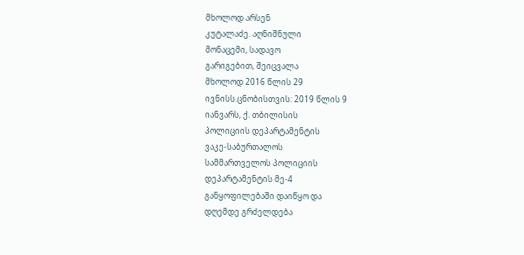მხოლოდ არსენ
კუტალაძე. აღნიშნული
მონაცემი, სადავო
გარიგებით, შეიცვალა
მხოლოდ 2016 წლის 29
ივნისს.ცნობისთვის: 2019 წლის 9
იანვარს, ქ. თბილისის
პოლიციის დეპარტამენტის
ვაკე-საბურთალოს
სამმართველოს პოლიციის
დეპარტამენტის მე-4
განყოფილებაში დაიწყო და
დღემდე გრძელდება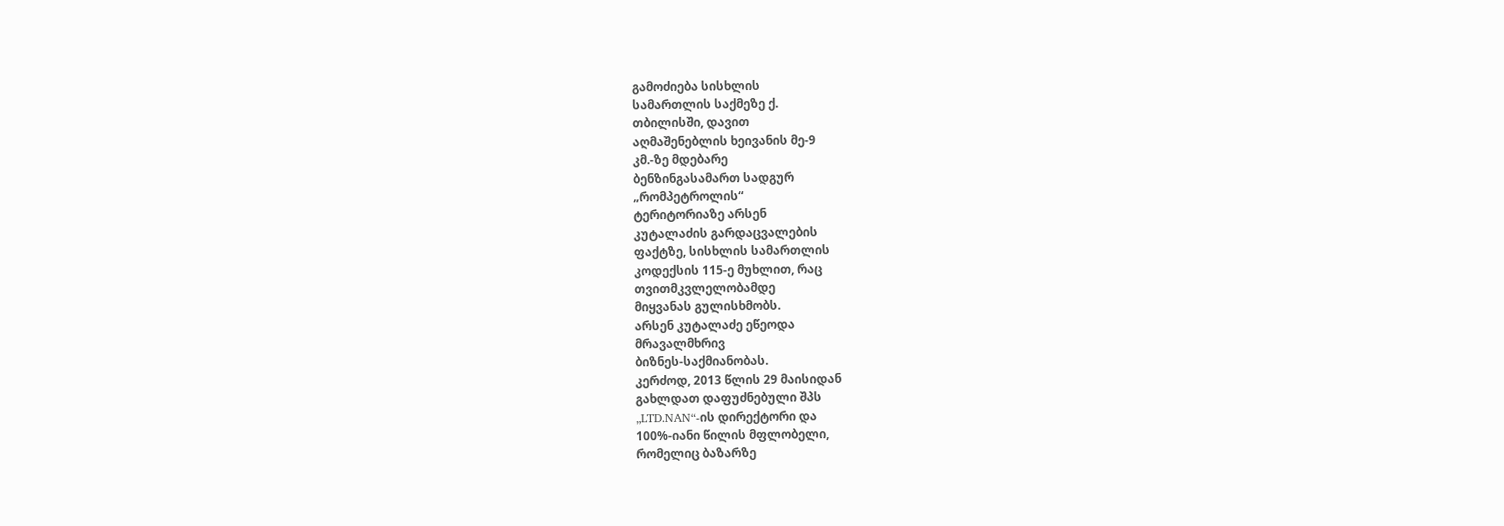გამოძიება სისხლის
სამართლის საქმეზე ქ.
თბილისში, დავით
აღმაშენებლის ხეივანის მე-9
კმ.-ზე მდებარე
ბენზინგასამართ სადგურ
„რომპეტროლის“
ტერიტორიაზე არსენ
კუტალაძის გარდაცვალების
ფაქტზე, სისხლის სამართლის
კოდექსის 115-ე მუხლით, რაც
თვითმკვლელობამდე
მიყვანას გულისხმობს.
არსენ კუტალაძე ეწეოდა
მრავალმხრივ
ბიზნეს-საქმიანობას.
კერძოდ, 2013 წლის 29 მაისიდან
გახლდათ დაფუძნებული შპს
„LTD.NAN“-ის დირექტორი და
100%-იანი წილის მფლობელი,
რომელიც ბაზარზე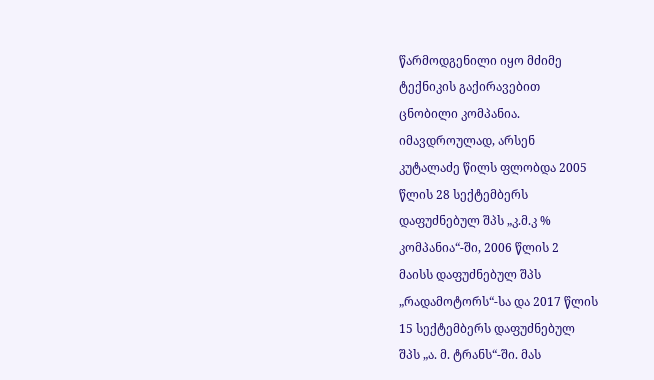წარმოდგენილი იყო მძიმე
ტექნიკის გაქირავებით
ცნობილი კომპანია.
იმავდროულად, არსენ
კუტალაძე წილს ფლობდა 2005
წლის 28 სექტემბერს
დაფუძნებულ შპს „კ.მ.კ %
კომპანია“-ში, 2006 წლის 2
მაისს დაფუძნებულ შპს
„რადამოტორს“-სა და 2017 წლის
15 სექტემბერს დაფუძნებულ
შპს „ა. მ. ტრანს“-ში. მას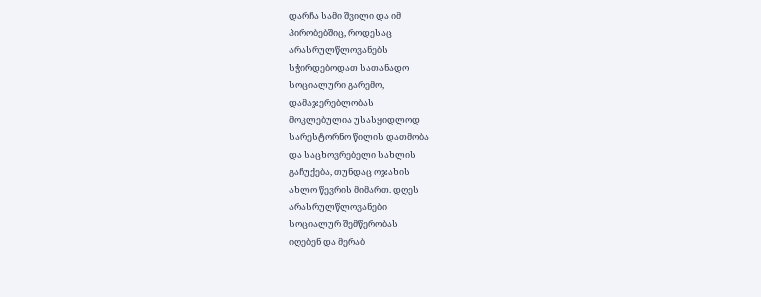დარჩა სამი შვილი და იმ
პირობებშიც, როდესაც
არასრულწლოვანებს
სჭირდებოდათ სათანადო
სოციალური გარემო,
დამაჯერებლობას
მოკლებულია უსასყიდლოდ
სარესტორნო წილის დათმობა
და საცხოვრებელი სახლის
გაჩუქება, თუნდაც ოჯახის
ახლო წევრის მიმართ. დღეს
არასრულწლოვანები
სოციალურ შემწერობას
იღებენ და მერაბ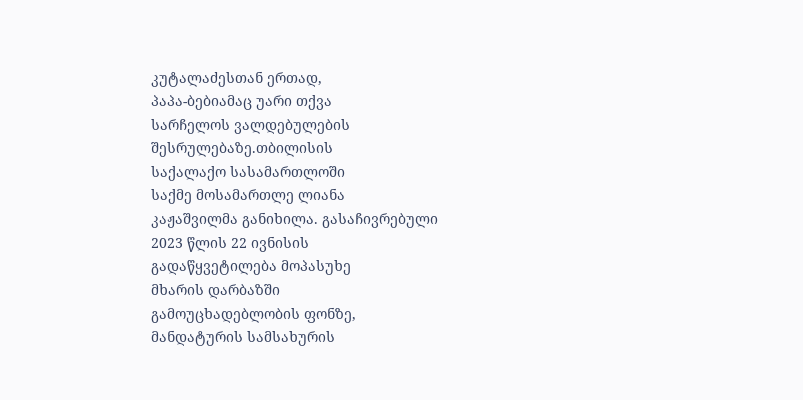კუტალაძესთან ერთად,
პაპა-ბებიამაც უარი თქვა
სარჩელოს ვალდებულების
შესრულებაზე.თბილისის
საქალაქო სასამართლოში
საქმე მოსამართლე ლიანა
კაჟაშვილმა განიხილა. გასაჩივრებული
2023 წლის 22 ივნისის
გადაწყვეტილება მოპასუხე
მხარის დარბაზში
გამოუცხადებლობის ფონზე,
მანდატურის სამსახურის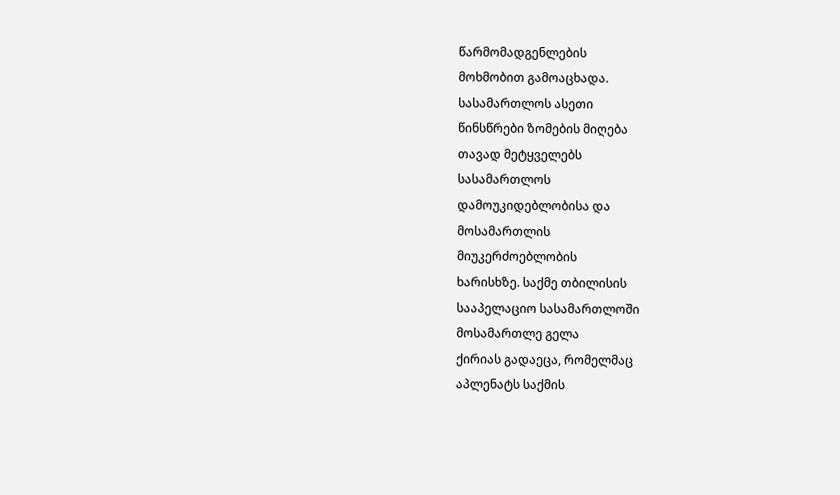წარმომადგენლების
მოხმობით გამოაცხადა.
სასამართლოს ასეთი
წინსწრები ზომების მიღება
თავად მეტყველებს
სასამართლოს
დამოუკიდებლობისა და
მოსამართლის
მიუკერძოებლობის
ხარისხზე. საქმე თბილისის
სააპელაციო სასამართლოში
მოსამართლე გელა
ქირიას გადაეცა, რომელმაც
აპლენატს საქმის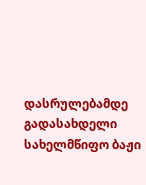დასრულებამდე გადასახდელი
სახელმწიფო ბაჟი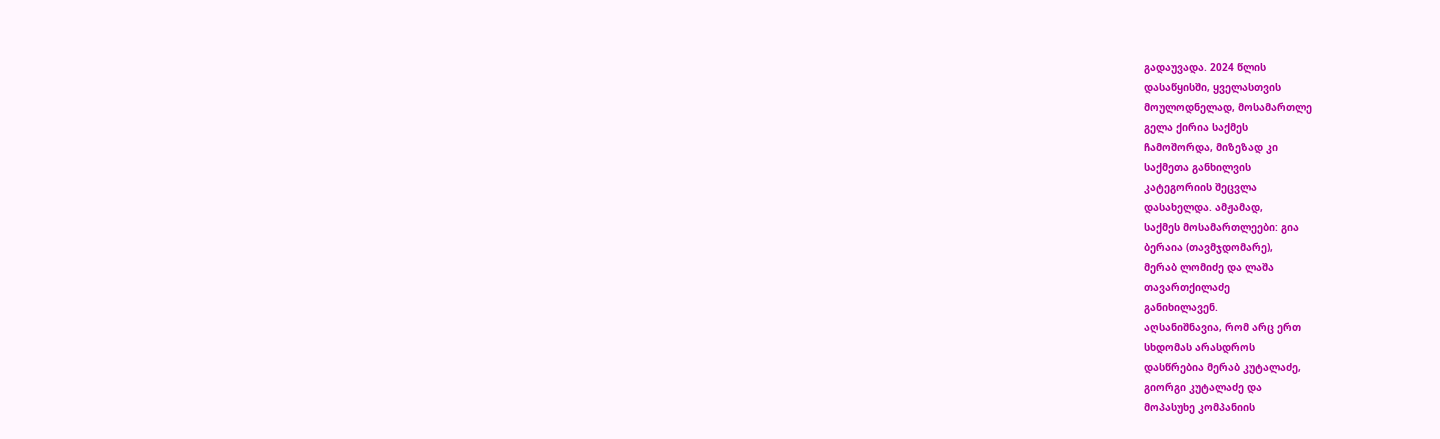გადაუვადა. 2024 წლის
დასაწყისში, ყველასთვის
მოულოდნელად, მოსამართლე
გელა ქირია საქმეს
ჩამოშორდა, მიზეზად კი
საქმეთა განხილვის
კატეგორიის შეცვლა
დასახელდა. ამჟამად,
საქმეს მოსამართლეები: გია
ბერაია (თავმჯდომარე),
მერაბ ლომიძე და ლაშა
თავართქილაძე
განიხილავენ.
აღსანიშნავია, რომ არც ერთ
სხდომას არასდროს
დასწრებია მერაბ კუტალაძე,
გიორგი კუტალაძე და
მოპასუხე კომპანიის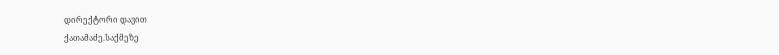დირექტორი დავით
ქათამაძე.საქმეზე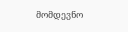მომდევნო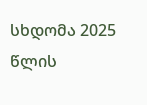სხდომა 2025 წლის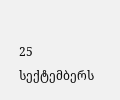25
სექტემბერს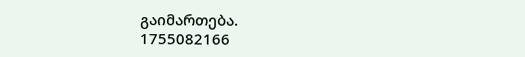გაიმართება.
1755082166